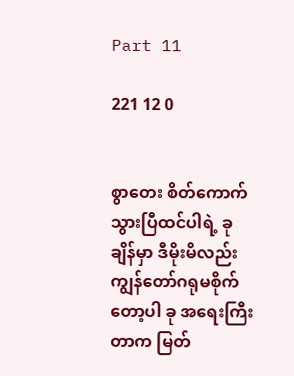Part 11

221 12 0


စွာတေး စိတ်ကောက်သွားပြီထင်ပါရဲ့ ခုချိန်မှာ ဒီမိုးမိလည်း ကျွန်တော်ဂရုမစိုက်တော့ပါ ခု အရေးကြီးတာက မြတ်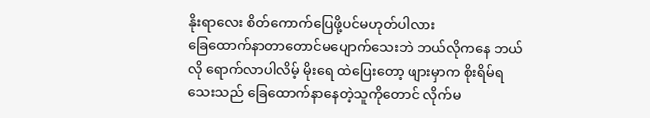နိုးရာလေး စိတ်ကောက်ပြေဖို့ပင်မဟုတ်ပါလား
ခြေထောက်နာတာတောင်မပျောက်သေးဘဲ ဘယ်လိုကနေ ဘယ်လို ရောက်လာပါလိမ့် မိုး‌ရေ ထဲပြေးတော့ ဖျားမှာက စိုးရိမ်ရသေးသည် ခြေထောက်နာနေတဲ့သူကိုတောင် လိုက်မ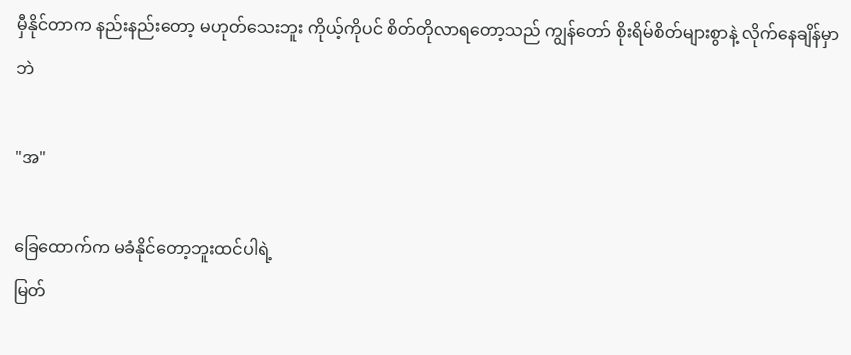မှီနိုင်တာက နည်းနည်းတော့ မဟုတ်သေးဘူး ကိုယ့်ကိုပင် စိတ်တိုလာရတော့သည် ကျွန်တော် စိုးရိမ်စိတ်များစွာနဲ့ လိုက်နေချိန်မှာဘဲ

"အ"

ခြေထောက်က မခံနိုင်တော့ဘူးထင်ပါရဲ့
မြတ်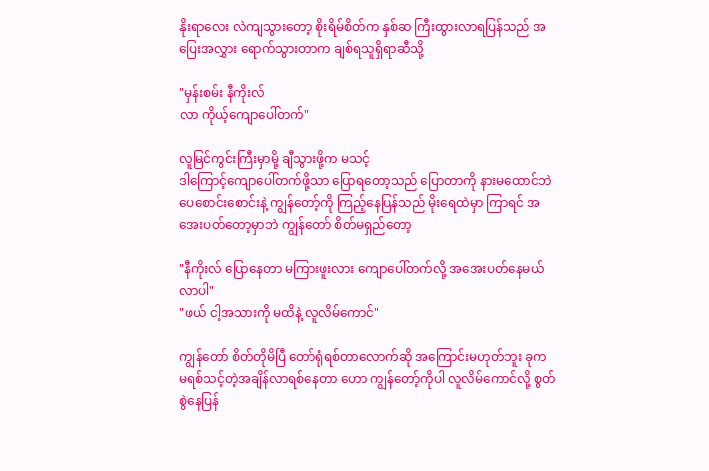နိုးရာလေး လဲကျသွားတော့ စိုးရိမ်စိတ်က နှစ်ဆ ကြီးထွားလာရပြန်သည် အပြေးအလွှား ရောက်သွားတာက ချစ်ရသူရှိရာဆီသို့

"မှန်းစမ်း နီကိုးလ်
လာ ကိုယ့်ကျောပေါ်တက်"

လူမြင်ကွင်းကြီးမှာမို့ ချီသွားဖို့က မသင့်
ဒါကြောင့်ကျောပေါ်တက်ဖို့သာ ပြောရတော့သည် ပြောတာကို နားမထောင်ဘဲ ပေစောင်းစောင်းနဲ့ ကျွန်တော့်ကို ကြည့်နေပြန်သည် မိုးရေထဲမှာ ကြာရင် အအေးပတ်တော့မှာဘဲ ကျွန်တော် စိတ်မရှည်တော့

"နီကိုးလ် ပြောနေတာ မကြားဖူးလား ကျောပေါ်တက်လို့ အအေးပတ်နေမယ် လာပါ"
"ဖယ် ငါ့အသားကို မထိနဲ့ လူလိမ်ကောင်"

ကျွန်တော် စိတ်တိုမိပြီ တော်ရုံရစ်တာလောက်ဆို အကြောင်းမဟုတ်ဘူး ခုက မရစ်သင့်တဲ့အချိန်လာရစ်နေတာ ဟော ကျွန်တော့်ကိုပါ လူလိမ်ကောင်လို့ စွတ်စွဲနေပြန်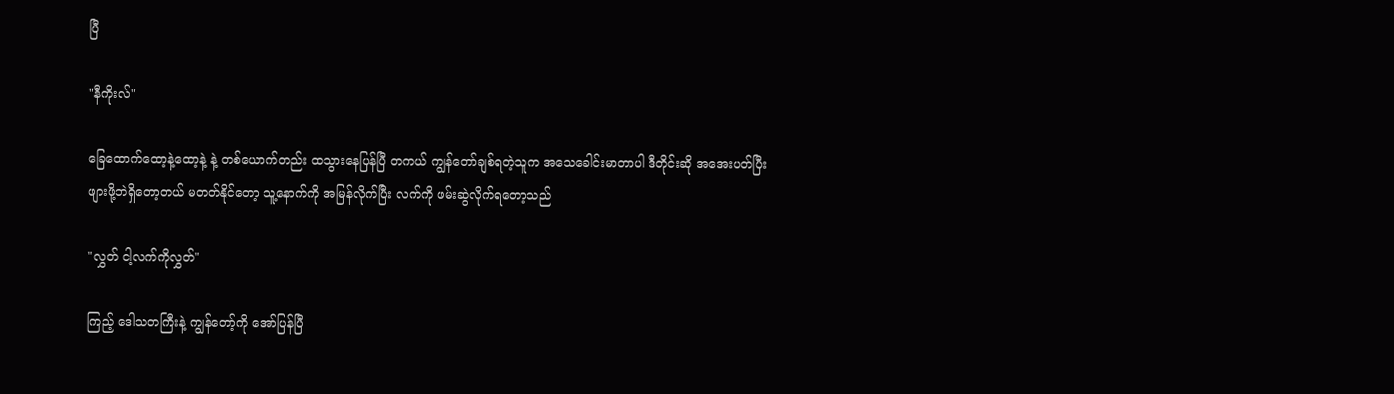ပြီ

"နီကိုးလ်"

ခြေထောက်ထော့နဲ့ထော့နဲ့ နဲ့ တစ်ယောက်တည်း ထသွားနေပြန်ပြီ တကယ် ကျွန်တော်ချစ်ရတဲ့သူက အသေခေါင်းမာတာပါ ဒီတိုင်းဆို အအေးပတ်ပြီး ဖျားဖို့ဘဲရှိတော့တယ် မတတ်နိုင်တော့ သူ့‌နောက်ကို အမြန်လိုက်ပြီး လက်ကို ဖမ်းဆွဲလိုက်ရတော့သည်

"လွှတ် ငါ့လက်ကိုလွှတ်"

ကြည့် ဒေါသတကြီးနဲ့ ကျွန်တော့်ကို အော်ပြန်ပြီ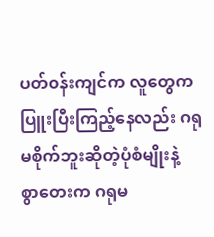ပတ်၀န်းကျင်က လူတွေက ပြူးပြီးကြည့်နေလည်း ဂရုမစိုက်ဘူးဆိုတဲ့ပုံစံမျိုးနဲ့
စွာတေးက ဂရုမ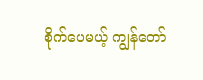စိုက်‌ပေမယ့် ကျွန်တော်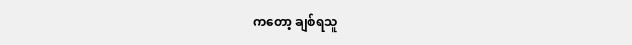ကတော့ ချစ်ရသူ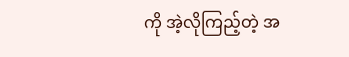ကို အဲ့လိုကြည့်တဲ့ အ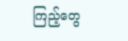ကြည့်တွေ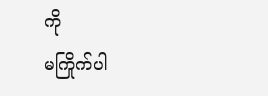ကို
မကြိုက်ပါ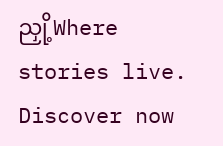ညှို့Where stories live. Discover now